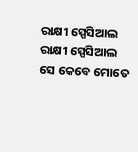ରାକ୍ଷୀ ସ୍ପେସିଆଲ
ରାକ୍ଷୀ ସ୍ପେସିଆଲ
ସେ କେବେ ମୋତେ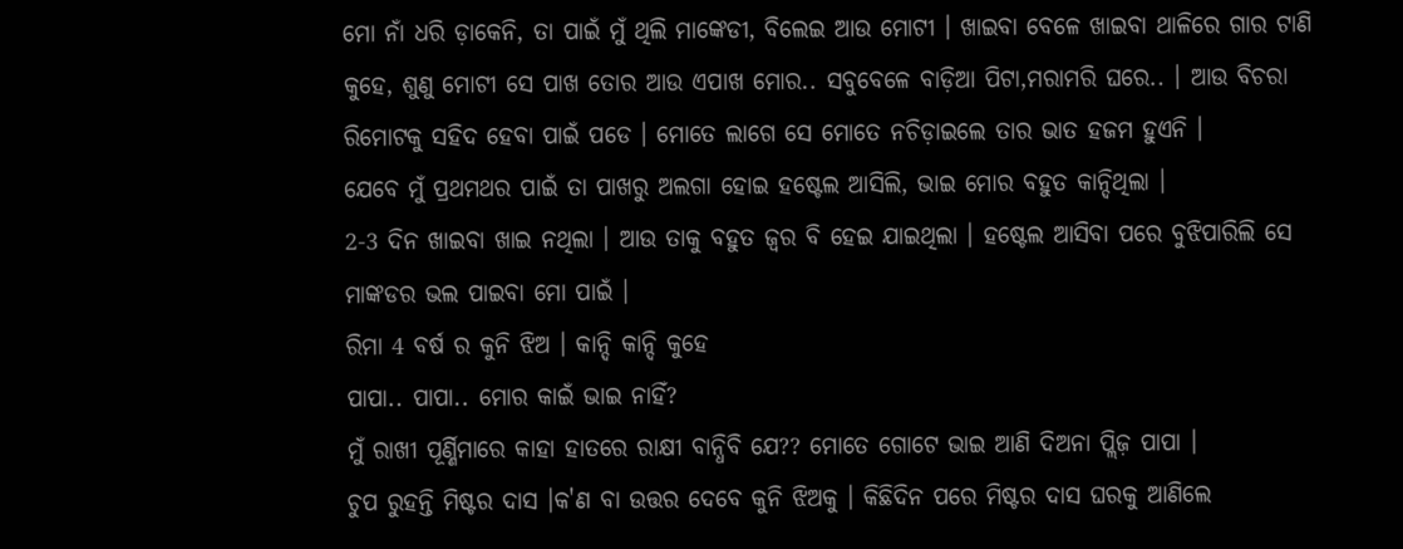ମୋ ନାଁ ଧରି ଡ଼ାକେନି, ତା ପାଇଁ ମୁଁ ଥିଲି ମାଙ୍କେଡୀ, ବିଲେଇ ଆଉ ମୋଟୀ । ଖାଇବା ବେଳେ ଖାଇବା ଥାଳିରେ ଗାର ଟାଣି କୁହେ, ଶୁଣୁ ମୋଟୀ ସେ ପାଖ ତୋର ଆଉ ଏପାଖ ମୋର.. ସବୁବେଳେ ବାଡ଼ିଆ ପିଟା,ମରାମରି ଘରେ.. । ଆଉ ବିଚରା ରିମୋଟକୁ ସହିଦ ହେବା ପାଇଁ ପଡେ । ମୋତେ ଲାଗେ ସେ ମୋତେ ନଚିଡ଼ାଇଲେ ତାର ଭାତ ହଜମ ହୁଏନି ।
ଯେବେ ମୁଁ ପ୍ରଥମଥର ପାଇଁ ତା ପାଖରୁ ଅଲଗା ହୋଇ ହଷ୍ଟେଲ ଆସିଲି, ଭାଇ ମୋର ବହୁତ କାନ୍ଦିଥିଲା ।
2-3 ଦିନ ଖାଇବା ଖାଇ ନଥିଲା । ଆଉ ତାକୁ ବହୁତ ଜ୍ୱର ବି ହେଇ ଯାଇଥିଲା । ହଷ୍ଟେଲ ଆସିବା ପରେ ବୁଝିପାରିଲି ସେ ମାଙ୍କଡର ଭଲ ପାଇବା ମୋ ପାଇଁ ।
ରିମା 4 ବର୍ଷ ର କୁନି ଝିଅ । କାନ୍ଦି କାନ୍ଦି କୁହେ
ପାପା.. ପାପା.. ମୋର କାଇଁ ଭାଇ ନାହିଁ?
ମୁଁ ରାଖୀ ପୂର୍ଣ୍ଣିମାରେ କାହା ହାତରେ ରାକ୍ଷୀ ବାନ୍ଧିବି ଯେ?? ମୋତେ ଗୋଟେ ଭାଇ ଆଣି ଦିଅନା ପ୍ଲିଜ଼ ପାପା ।
ଚୁପ ରୁହନ୍ତି ମିଷ୍ଟର ଦାସ ।କ'ଣ ବା ଉତ୍ତର ଦେବେ କୁନି ଝିଅକୁ । କିଛିଦିନ ପରେ ମିଷ୍ଟର ଦାସ ଘରକୁ ଆଣିଲେ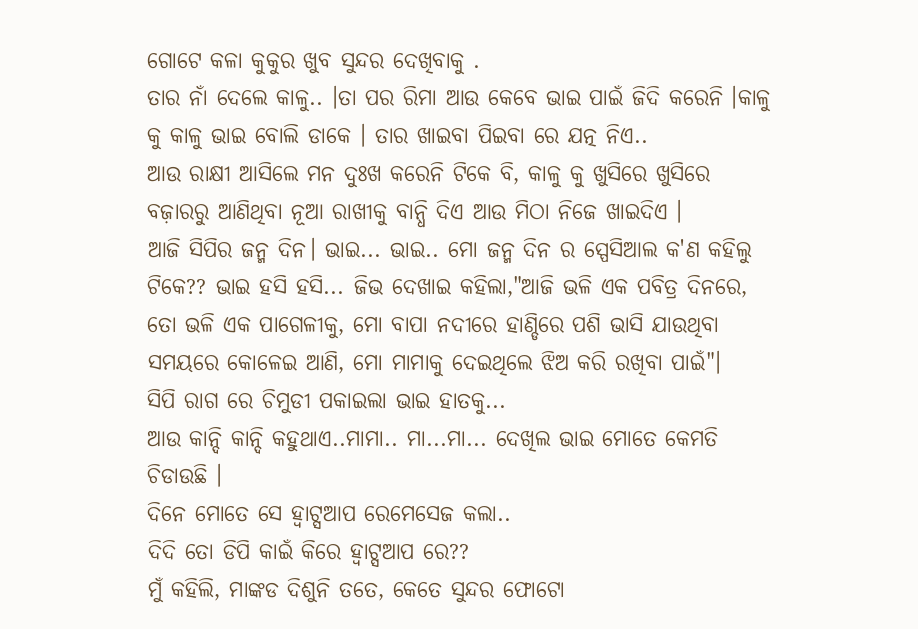ଗୋଟେ କଳା କୁକୁର ଖୁବ ସୁନ୍ଦର ଦେଖିବାକୁ .
ତାର ନାଁ ଦେଲେ କାଳୁ.. ।ତା ପର ରିମା ଆଉ କେବେ ଭାଇ ପାଇଁ ଜିଦି କରେନି ।କାଳୁ କୁ କାଳୁ ଭାଇ ବୋଲି ଡାକେ । ତାର ଖାଇବା ପିଇବା ରେ ଯତ୍ନ ନିଏ..
ଆଉ ରାକ୍ଷୀ ଆସିଲେ ମନ ଦୁଃଖ କରେନି ଟିକେ ବି, କାଳୁ କୁ ଖୁସିରେ ଖୁସିରେ ବଜ଼ାରରୁ ଆଣିଥିବା ନୂଆ ରାଖୀକୁ ବାନ୍ଧି ଦିଏ ଆଉ ମିଠା ନିଜେ ଖାଇଦିଏ ।
ଆଜି ସିପିର ଜନ୍ମ ଦିନ। ଭାଇ... ଭାଇ.. ମୋ ଜନ୍ମ ଦିନ ର ସ୍ପେସିଆଲ କ'ଣ କହିଲୁ ଟିକେ?? ଭାଇ ହସି ହସି... ଜିଭ ଦେଖାଇ କହିଲା,"ଆଜି ଭଳି ଏକ ପବିତ୍ର ଦିନରେ, ତୋ ଭଳି ଏକ ପାଗେଳୀକୁ, ମୋ ବାପା ନଦୀରେ ହାଣ୍ଡିରେ ପଶି ଭାସି ଯାଉଥିବା ସମୟରେ କୋଳେଇ ଆଣି, ମୋ ମାମାକୁ ଦେଇଥିଲେ ଝିଅ କରି ରଖିବା ପାଇଁ"।
ସିପି ରାଗ ରେ ଚିମୁଡୀ ପକାଇଲା ଭାଇ ହାତକୁ...
ଆଉ କାନ୍ଦି କାନ୍ଦି କହୁଥାଏ..ମାମା.. ମା...ମା... ଦେଖିଲ ଭାଇ ମୋତେ କେମତି ଚିଡାଉଛି ।
ଦିନେ ମୋତେ ସେ ହ୍ଵାଟ୍ସଆପ ରେମେସେଜ କଲା..
ଦିଦି ତୋ ଡିପି କାଇଁ କିରେ ହ୍ଵାଟ୍ସଆପ ରେ??
ମୁଁ କହିଲି, ମାଙ୍କଡ ଦିଶୁନି ତତେ, କେତେ ସୁନ୍ଦର ଫୋଟୋ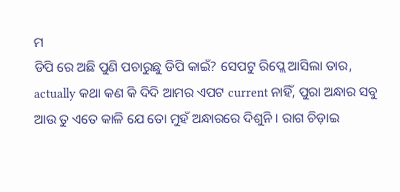ମ
ଡିପି ରେ ଅଛି ପୁଣି ପଚାରୁଛୁ ଡିପି କାଇଁ? ସେପଟୁ ରିପ୍ଲେ ଆସିଲା ତାର, actually କଥା କଣ କି ଦିଦି ଆମର ଏପଟ current ନାହିଁ, ପୁରା ଅନ୍ଧାର ସବୁ ଆଉ ତୁ ଏତେ କାଳି ଯେ ତୋ ମୁହଁ ଅନ୍ଧାରରେ ଦିଶୁନି । ରାଗ ଚିଡ଼ାଇ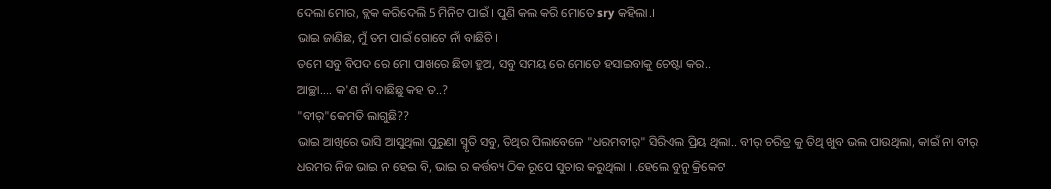ଦେଲା ମୋର, ବ୍ଲକ କରିଦେଲି 5 ମିନିଟ ପାଇଁ । ପୁଣି କଲ କରି ମୋତେ sry କହିଲା.।
ଭାଇ ଜାଣିଛ, ମୁଁ ତମ ପାଇଁ ଗୋଟେ ନାଁ ବାଛିଚି ।
ତମେ ସବୁ ବିପଦ ରେ ମୋ ପାଖରେ ଛିଡା ହୁଅ, ସବୁ ସମୟ ରେ ମୋତେ ହସାଇବାକୁ ଚେଷ୍ଟା କର..
ଆଚ୍ଛା.... କ'ଣ ନାଁ ବାଛିଛୁ କହ ତ..?
"ବୀର୍"କେମତି ଲାଗୁଛି??
ଭାଇ ଆଖିରେ ଭାସି ଆସୁଥିଲା ପୁରୁଣା ସ୍ମୃତି ସବୁ, ତିଥିର ପିଲାବେଳେ "ଧରମବୀର୍" ସିରିଏଲ ପ୍ରିୟ ଥିଲା.. ବୀର୍ ଚରିତ୍ର କୁ ତିଥି ଖୁବ ଭଲ ପାଉଥିଲା, କାଇଁ ନା ବୀର୍ ଧରମର ନିଜ ଭାଇ ନ ହେଇ ବି, ଭାଇ ର କର୍ତ୍ତବ୍ୟ ଠିକ ରୂପେ ସୁଚାର କରୁଥିଲା । .ହେଲେ ବୁନୁ କ୍ରିକେଟ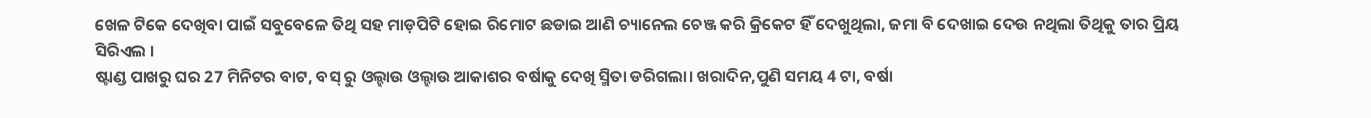ଖେଳ ଟିକେ ଦେଖିବା ପାଇଁ ସବୁବେଳେ ତିଥି ସହ ମାଡ଼ପିଟି ହୋଇ ରିମୋଟ ଛଡାଇ ଆଣି ଚ୍ୟାନେଲ ଚେଞ୍ଜ କରି କ୍ରିକେଟ ହିଁ ଦେଖୁଥିଲା, ଜମା ବି ଦେଖାଇ ଦେଉ ନଥିଲା ତିଥିକୁ ତାର ପ୍ରିୟ ସିରିଏଲ ।
ଷ୍ଟାଣ୍ଡ ପାଖରୁ ଘର 27 ମିନିଟର ବାଟ, ବସ୍ ରୁ ଓଲ୍ହାଉ ଓଲ୍ହାଉ ଆକାଶର ବର୍ଷାକୁ ଦେଖି ସ୍ମିତା ଡରିଗଲା। ଖରାଦିନ,ପୁଣି ସମୟ 4 ଟା, ବର୍ଷା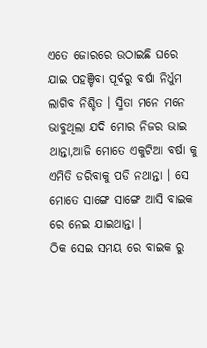ଏତେ ଜୋରରେ ଉଠାଇଛି ଘରେ ଯାଇ ପହଞ୍ଚିବା ପୂର୍ବରୁ ବର୍ଷା ନିର୍ଧୁମ ଲାଗିବ ନିଶ୍ଚିତ । ସ୍ମିତା ମନେ ମନେ ଭାବୁଥିଲା ଯଦି ମୋର ନିଜର ଭାଇ ଥାନ୍ତା,ଆଜି ମୋତେ ଏକୁଟିଆ ବର୍ଷା କୁ ଏମିତି ଡରିବାକୁ ପଡି ନଥାନ୍ତା । ସେ ମୋତେ ସାଙ୍ଗେ ସାଙ୍ଗେ ଆସି ବାଇକ ରେ ନେଇ ଯାଇଥାନ୍ତା ।
ଠିକ ସେଇ ସମୟ ରେ ବାଇକ ରୁ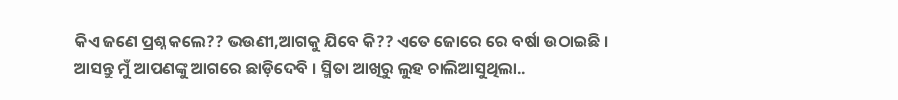କିଏ ଜଣେ ପ୍ରଶ୍ନ କଲେ?? ଭଉଣୀ,ଆଗକୁ ଯିବେ କି?? ଏତେ ଜୋରେ ରେ ବର୍ଷା ଉଠାଇଛି । ଆସନ୍ତୁ ମୁଁ ଆପଣଙ୍କୁ ଆଗରେ ଛାଡ଼ିଦେବି । ସ୍ମିତା ଆଖିରୁ ଲୁହ ଚାଲିଆସୁଥିଲା..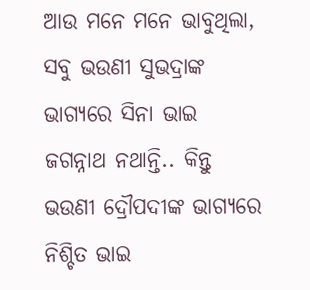ଆଉ ମନେ ମନେ ଭାବୁଥିଲା, ସବୁ ଭଉଣୀ ସୁଭଦ୍ରାଙ୍କ ଭାଗ୍ୟରେ ସିନା ଭାଇ ଜଗନ୍ନାଥ ନଥାନ୍ତି.. କିନ୍ତୁ ଭଉଣୀ ଦ୍ରୌପଦୀଙ୍କ ଭାଗ୍ୟରେ ନିଶ୍ଚିତ ଭାଇ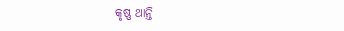କୃଷ୍ଣ ଥାନ୍ତି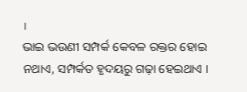।
ଭାଇ ଭଉଣୀ ସମ୍ପର୍କ କେବଳ ରକ୍ତର ହୋଇ ନଥାଏ, ସମ୍ପର୍କତ ହୃଦୟରୁ ଗଢ଼ା ହେଇଥାଏ ।